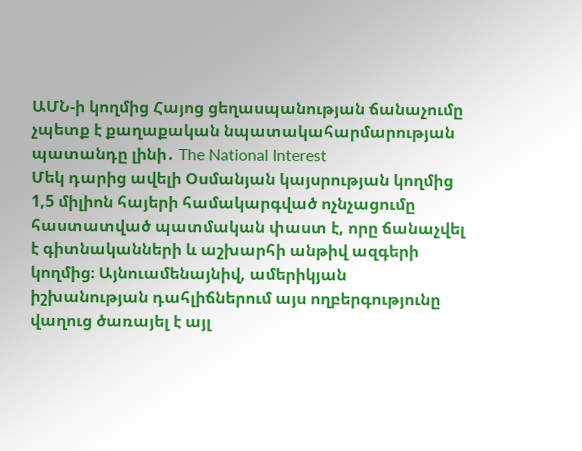ԱՄՆ-ի կողմից Հայոց ցեղասպանության ճանաչումը չպետք է քաղաքական նպատակահարմարության պատանդը լինի․ The National Interest
Մեկ դարից ավելի Օսմանյան կայսրության կողմից 1,5 միլիոն հայերի համակարգված ոչնչացումը հաստատված պատմական փաստ է, որը ճանաչվել է գիտնականների և աշխարհի անթիվ ազգերի կողմից։ Այնուամենայնիվ, ամերիկյան իշխանության դահլիճներում այս ողբերգությունը վաղուց ծառայել է այլ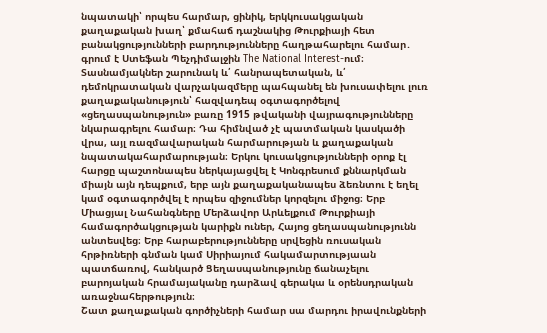նպատակի՝ որպես հարմար, ցինիկ, երկկուսակցական քաղաքական խաղ՝ քմահաճ դաշնակից Թուրքիայի հետ բանակցությունների բարդությունները հաղթահարելու համար․ գրում է Ստեֆան Պեչդիմալջին The National Interest-ում։
Տասնամյակներ շարունակ և՛ հանրապետական, և՛ դեմոկրատական վարչակազմերը պահպանել են խուսափելու լուռ քաղաքականություն՝ հազվադեպ օգտագործելով «ցեղասպանություն» բառը 1915 թվականի վայրագությունները նկարագրելու համար։ Դա հիմնված չէ պատմական կասկածի վրա, այլ ռազմավարական հարմարության և քաղաքական նպատակահարմարության։ Երկու կուսակցությունների օրոք էլ հարցը պաշտոնապես ներկայացվել է Կոնգրեսում քննարկման միայն այն դեպքում, երբ այն քաղաքականապես ձեռնտու է եղել կամ օգտագործվել է որպես զիջումներ կորզելու միջոց։ Երբ Միացյալ Նահանգները Մերձավոր Արևելքում Թուրքիայի համագործակցության կարիքն ուներ, Հայոց ցեղասպանությունն անտեսվեց։ Երբ հարաբերությունները սրվեցին ռուսական հրթիռների գնման կամ Սիրիայում հակամարտությաան պատճառով, հանկարծ Ցեղասպանությունը ճանաչելու բարոյական հրամայականը դարձավ գերակա և օրենսդրական առաջնահերթություն։
Շատ քաղաքական գործիչների համար սա մարդու իրավունքների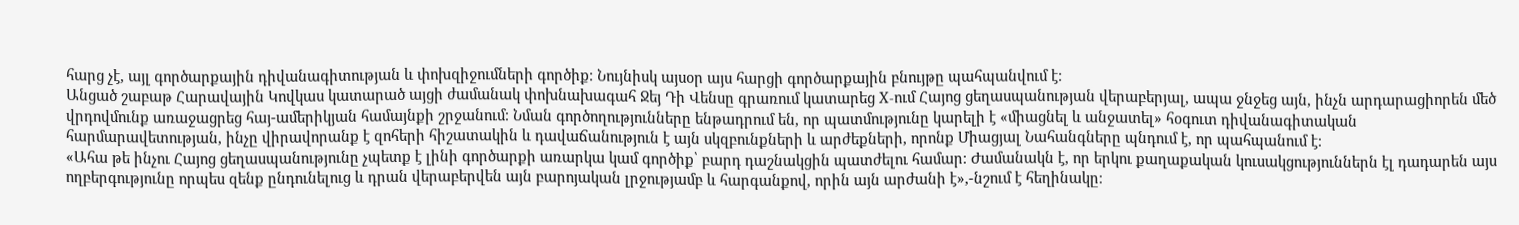հարց չէ, այլ գործարքային դիվանագիտության և փոխզիջումների գործիք։ Նույնիսկ այսօր այս հարցի գործարքային բնույթը պահպանվում է։
Անցած շաբաթ Հարավային Կովկաս կատարած այցի ժամանակ փոխնախագահ Ջեյ Դի Վենսը գրառում կատարեց X-ում Հայոց ցեղասպանության վերաբերյալ, ապա ջնջեց այն, ինչն արդարացիորեն մեծ վրդովմունք առաջացրեց հայ-ամերիկյան համայնքի շրջանում։ Նման գործողությունները ենթադրում են, որ պատմությունը կարելի է «միացնել և անջատել» հօգուտ դիվանագիտական հարմարավետության, ինչը վիրավորանք է զոհերի հիշատակին և դավաճանություն է այն սկզբունքների և արժեքների, որոնք Միացյալ Նահանգները պնդում է, որ պահպանում է։
«Ահա թե ինչու Հայոց ցեղասպանությունը չպետք է լինի գործարքի առարկա կամ գործիք՝ բարդ դաշնակցին պատժելու համար։ Ժամանակն է, որ երկու քաղաքական կուսակցություններն էլ դադարեն այս ողբերգությունը որպես զենք ընդունելուց և դրան վերաբերվեն այն բարոյական լրջությամբ և հարգանքով, որին այն արժանի է»,-նշում է հեղինակը։